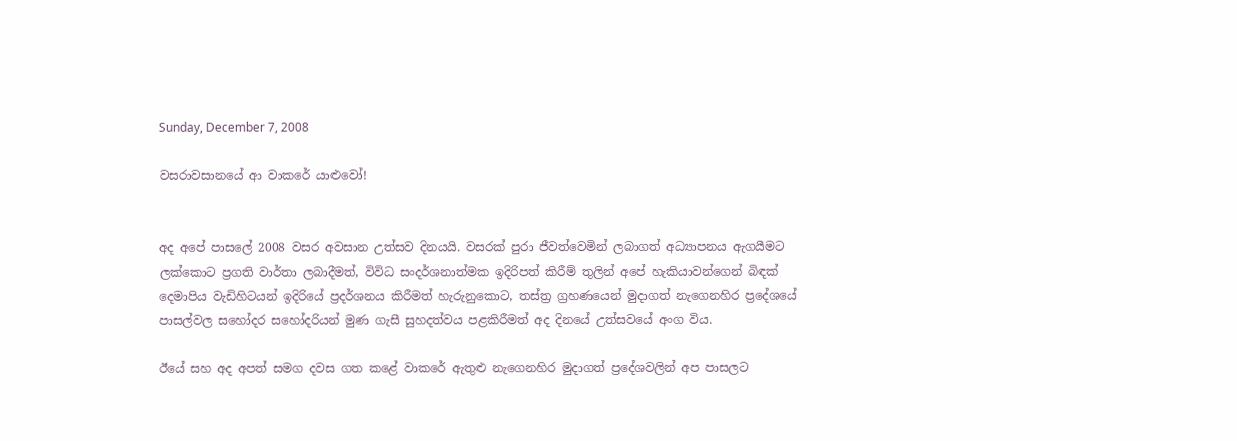Sunday, December 7, 2008

වසරාවසානයේ ආ වාකරේ යාළුවෝ!


අද අපේ පාසලේ 2008 වසර අවසාන උත්සව දිනයයි. වසරක් පුරා ජීවත්වෙමින් ලබාගත් අධ්‍යාපනය ඇගයීමට ලක්කොට ප්‍රගති වාර්තා ලබාදීමත්, විවිධ සංදර්ශනාත්මක ඉදිරිපත් කිරීම් තුලින් අපේ හැකියාවන්ගෙන් බිඳක් දෙමාපිය වැඩිහිටයන් ඉදිරියේ ප්‍රදර්ශනය කිරීමත් හැරුනුකොට, තස්ත්‍ර ග්‍රහණයෙන් මුදාගත් නැගෙනහිර ප්‍රදේශයේ පාසල්වල සහෝදර සහෝදරියන් මුණ ගැසී සුහදත්වය පළකිරීමත් අද දිනයේ උත්සවයේ අංග විය.

ඊයේ සහ අද අපත් සමග දවස ගත කළේ වාක‍රේ ඇතුළු නැගෙනහිර මුදාගත් ප්‍රදේශවලින් අප පාසලට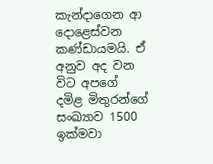කැන්දාගෙන ආ දොළෙස්වන කණ්ඩායමයි. ඒ අනුව අද වන විට අපගේ දමිළ මිතුරන්ගේ සංඛ්‍යාව 1500 ඉක්මවා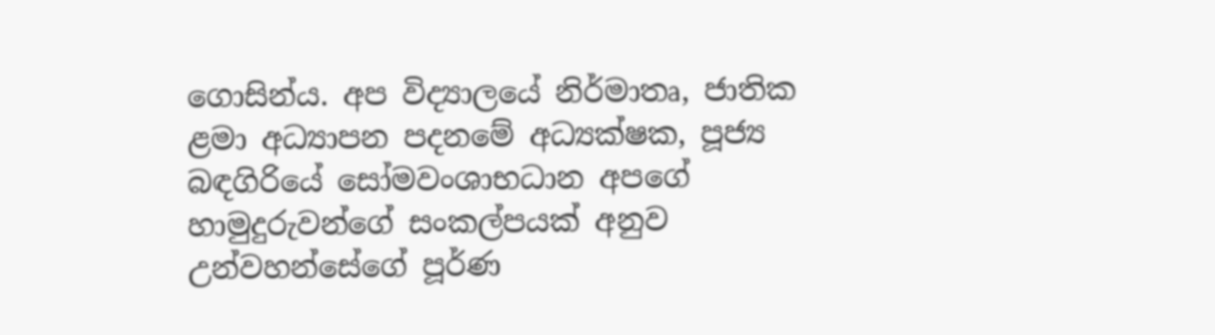ගොසින්ය. අප විද්‍යාලයේ නිර්මාතෘ, ජාතික ළමා අධ්‍යාපන පදනමේ අධ්‍යක්ෂක, පූජ්‍ය බඳගිරියේ සෝමවංශාභධාන අපගේ හාමුදුරුවන්ගේ සංකල්පයක් අනුව උන්වහන්සේගේ පූර්ණ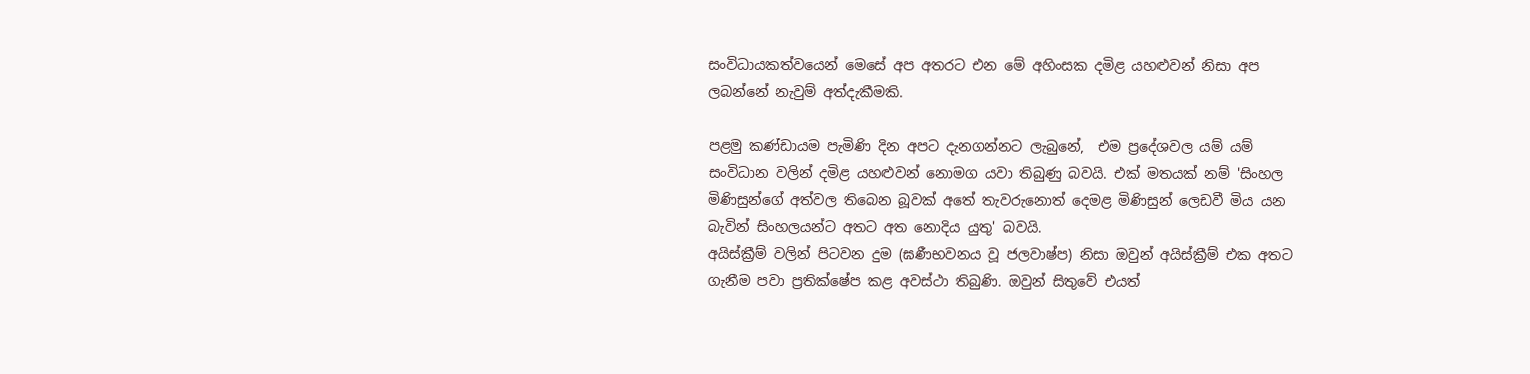සංවිධායකත්වයෙන් මෙසේ අප අතරට එන මේ අහිංසක දමිළ යහළුවන් නිසා අප ලබන්නේ නැවුම් අත්දැකීමකි.

පළමු කණ්ඩායම පැමිණි දින අපට දැනගන්නට ලැබුනේ,  එම ප්‍රදේශවල යම් යම් සංවිධාන වලින් දමිළ යහළුවන් නොමග යවා තිබුණු බවයි. එක් මතයක් නම් 'සිංහල මිණිසුන්ගේ අත්වල තිබෙන බූවක් අතේ තැවරුනොත් දෙමළ මිණිසුන් ලෙඩවී මිය යන බැවින් සිංහලයන්ට අතට අත නොදිය යුතු' බවයි.
අයිස්ක්‍රීම් වලින් පිටවන දුම (ඝණීභවනය වූ ජලවාෂ්ප) නිසා ඔවුන් අයිස්ක්‍රීම් එක අතට ගැනීම පවා ප්‍රතික්ෂේප කළ අවස්ථා තිබුණි. ඔවුන් සිතුවේ එයත්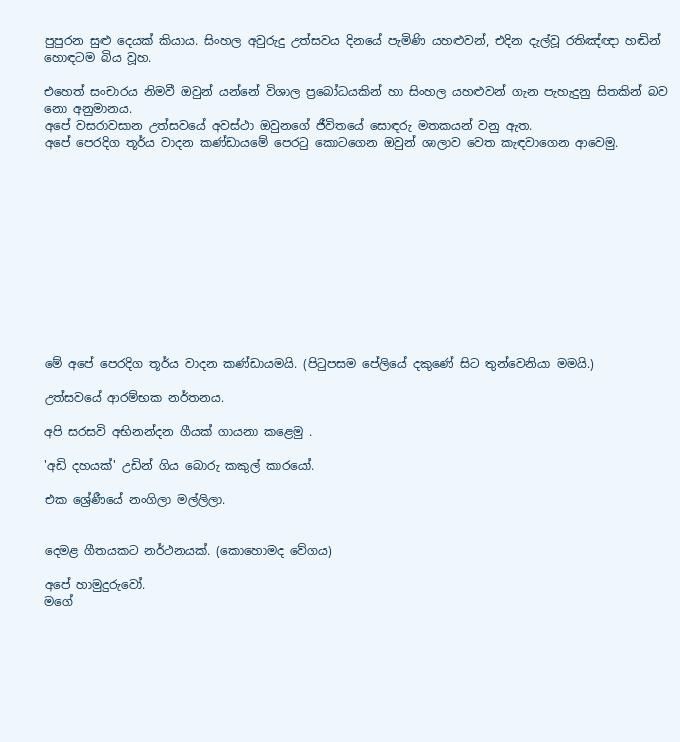පුපුරන සුළු දෙයක් කියාය. සිංහල අවුරුදු උත්සවය දිනයේ පැමිණි යහළුවන්, එදින දැල්වූ රතිඤ්ඥා හඬින් හොඳටම බිය වූහ.

එහෙත් සංචාරය නිමවී ඔවුන් යන්නේ විශාල ප්‍රබෝධයකින් හා සිංහල යහළුවන් ගැන පැහැදුනු සිතකින් බව නො අනුමානය.
අපේ වසරාවසාන උත්සවයේ අවස්ථා ඔවුනගේ ජීවිතයේ සොඳරු මතකයන් වනු ඇත.
අපේ පෙරදිග තූර්ය වාදන කණ්ඩායමේ පෙරටු කොටගෙන ඔවුන් ශාලාව වෙත කැඳවාගෙන ආවෙමු.












මේ අපේ පෙරදිග තූර්ය වාදන කණ්ඩායමයි. (පිටුපසම පේලියේ දකුණේ සිට තුන්වෙනියා මමයි.)

උත්සවයේ ආරම්භක නර්තනය.

අපි සරසවි අභිනන්දන ගීයක් ගායනා කළෙමු .

'අඩි දහයක්' උඩින් ගිය බොරු කකුල් කාරයෝ.

එක ශ්‍රේණීයේ නංගිලා මල්ලිලා.


දෙමළ ගීතයකට නර්ථනයක්. (කොහොමද වේගය)

අපේ හාමුදුරුවෝ.
මගේ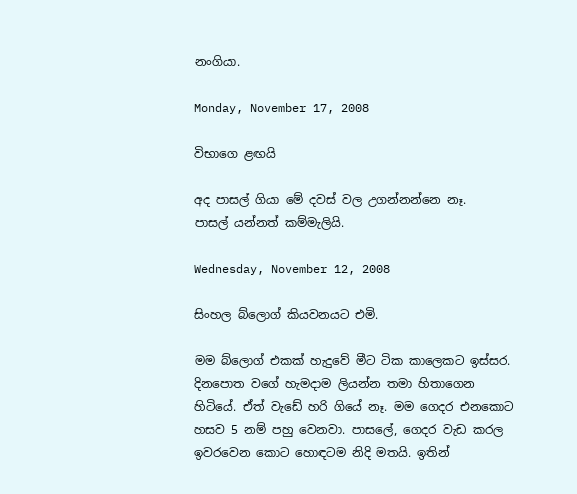නංගියා.

Monday, November 17, 2008

විභාගෙ ළඟයි

අද පාසල් ගියා මේ දවස් වල උගන්නන්නෙ නෑ.
පාසල් යන්නත් කම්මැලියි.

Wednesday, November 12, 2008

සිංහල බ්ලොග් කියවනයට එමි.

මම බ්ලොග් එකක් හැදුවේ මීට ටික කාලෙකට ඉස්සර. දිනපොත වගේ හැමදාම ලියන්න තමා හිතාගෙන හිටියේ. ඒත් වැඩේ හරි ගියේ නෑ. මම ගෙදර එනකොට හසව 5 නම් පහු වෙනවා. පාසලේ, ගෙදර වැඩ කරල ඉවරවෙන කොට හොඳටම නිදි මතයි. ඉතින්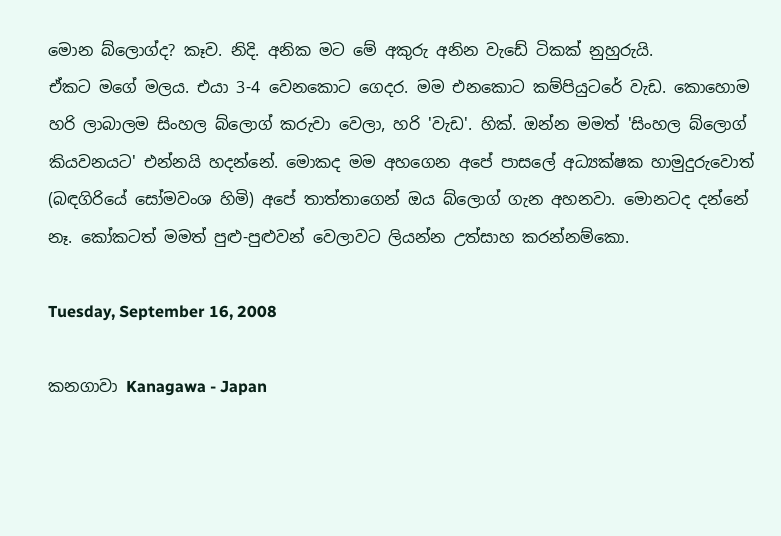මොන බ්ලොග්ද? කෑව. නිදි. අනික මට මේ අකුරු අනින වැඩේ ටිකක් නුහුරුයි.
ඒකට මගේ මලය. එයා 3-4 වෙනකොට ගෙදර. මම එනකොට කම්පියුටරේ වැඩ. කොහොම හරි ලාබාලම සිංහල බ්ලොග් කරුවා වෙලා, හරි 'වැඩ'. හික්. ඔන්න මමත් 'සිංහල බ්ලොග් කියවනයට' එන්නයි හදන්නේ. මොකද මම අහගෙන අපේ පාසලේ අධ්‍යක්ෂක හාමුදුරුවොත් (බඳගිරියේ සෝමවංශ හිමි) අපේ තාත්තාගෙන් ඔය බ්ලොග් ගැන අහනවා. මොනටද දන්නේ නෑ. කෝකටත් මමත් පුළු-පුළුවන් වෙලාවට ලියන්න උත්සාහ කරන්නම්කො.

Tuesday, September 16, 2008

කනගාවා Kanagawa - Japan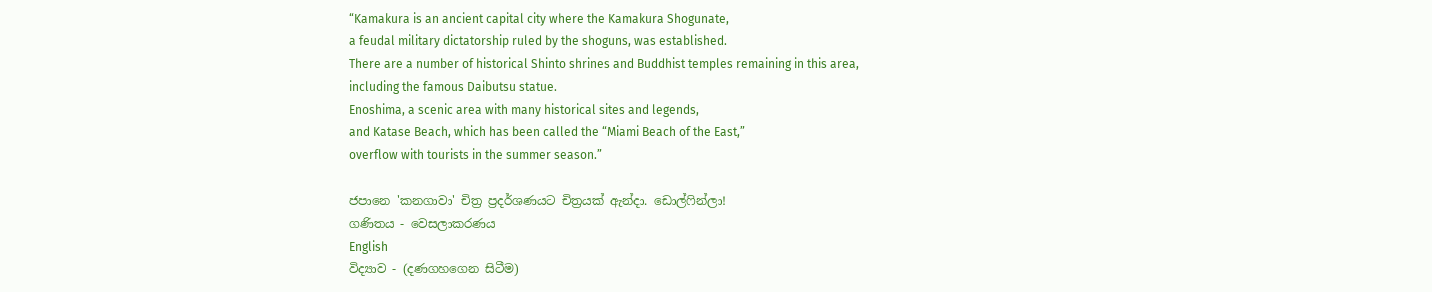“Kamakura is an ancient capital city where the Kamakura Shogunate,
a feudal military dictatorship ruled by the shoguns, was established.
There are a number of historical Shinto shrines and Buddhist temples remaining in this area,
including the famous Daibutsu statue.
Enoshima, a scenic area with many historical sites and legends,
and Katase Beach, which has been called the “Miami Beach of the East,”
overflow with tourists in the summer season.”

ජපානෙ 'කනගාවා' චිත්‍ර ප්‍රදර්ශණයට චිත්‍රයක් ඇන්දා. ඩොල්ෆින්ලා!
ගණිතය - වෙසලාකරණය
English
විද්‍යාව - (දණගහගෙන සිටීම)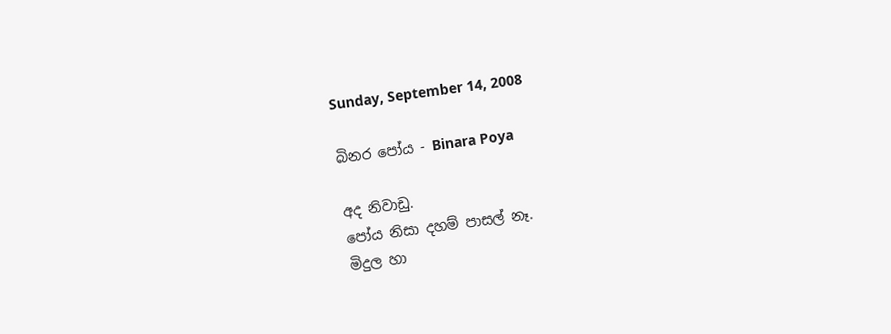Sunday, September 14, 2008

බිනර පෝය - Binara Poya

අද නිවාඩු.
පෝය නිසා දහම් පාසල් නෑ.
මිදුල හා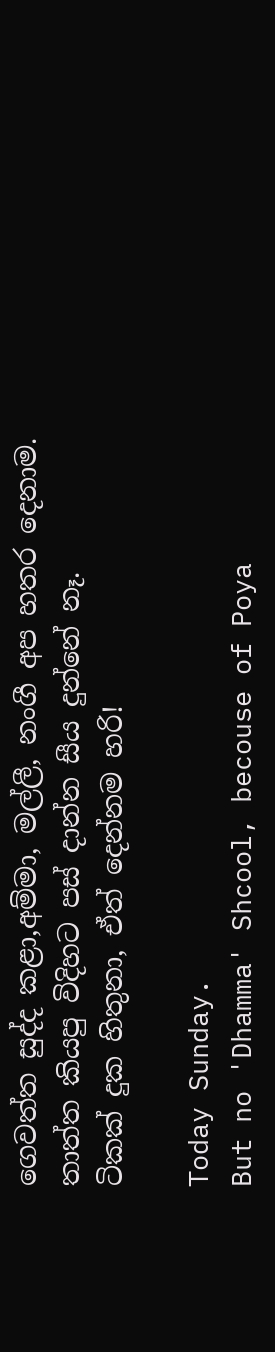ගෙවත්ත සුද්ද කළා,අම්මා, මල්ලී, නංගී අප හතර දෙනාම.
තාත්ත කියපු විදිහට පස් දාන්න සීය දුන්නේ නෑ.
ටිකක් දුක හිතුනා, ඒත් දෙන්නම හරි!

Today Sunday.
But no 'Dhamma' Shcool, becouse of Poya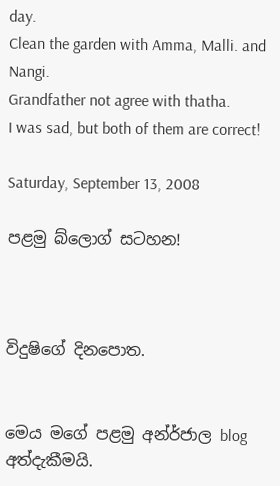day.
Clean the garden with Amma, Malli. and Nangi.
Grandfather not agree with thatha.
I was sad, but both of them are correct!

Saturday, September 13, 2008

පළමු බ්ලොග් සටහන!



විදුෂිගේ දිනපොත.


මෙය මගේ පළමු අන්ර්ජාල blog අත්දැකීමයි.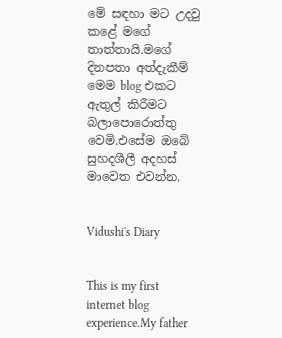මේ සඳහා මට උදවු කළේ මගේ තාත්තායි.මගේ දිනපතා අත්දැකීම් මෙම blog එකට ඇතුල් කිරීමට බලාපොරොත්තු වෙමි.එසේම ඔබේ සුහදශීලී අදහස් මාවෙත එවන්න.


Vidushi's Diary


This is my first internet blog experience.My father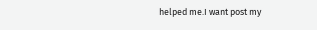helped me.I want post my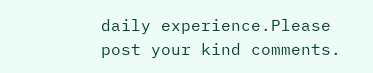daily experience.Please post your kind comments.